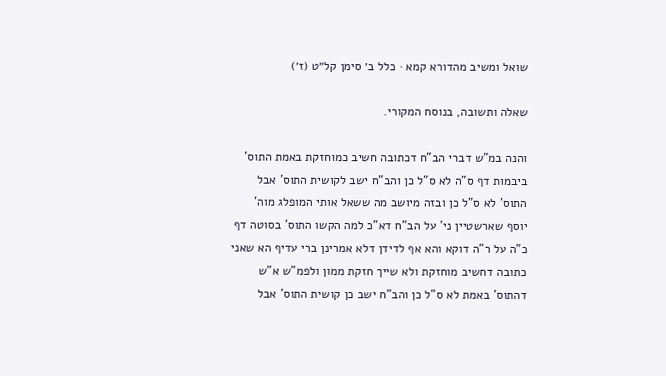שואל ומשיב מהדורא קמא · כלל ב׳ סימן קל״ט (ז׳)

שאלה ותשובה, בנוסח המקורי.

והנה במ"ש דברי הב"ח דכתובה חשיב כמוחזקת באמת התוס' ביבמות דף ס"ה לא ס"ל כן והב"ח ישב לקושית התוס' אבל התוס' לא ס"ל כן ובזה מיושב מה ששאל אותי המופלג מוה' יוסף שארשטיין ני' על הב"ח דא"כ למה הקשו התוס' בסוטה דף כ"ה על ר"ה דוקא והא אף לדידן דלא אמרינן ברי עדיף הא שאני כתובה דחשיב מוחזקת ולא שייך חזקת ממון ולפמ"ש א"ש דהתוס' באמת לא ס"ל כן והב"ח ישב כן קושית התוס' אבל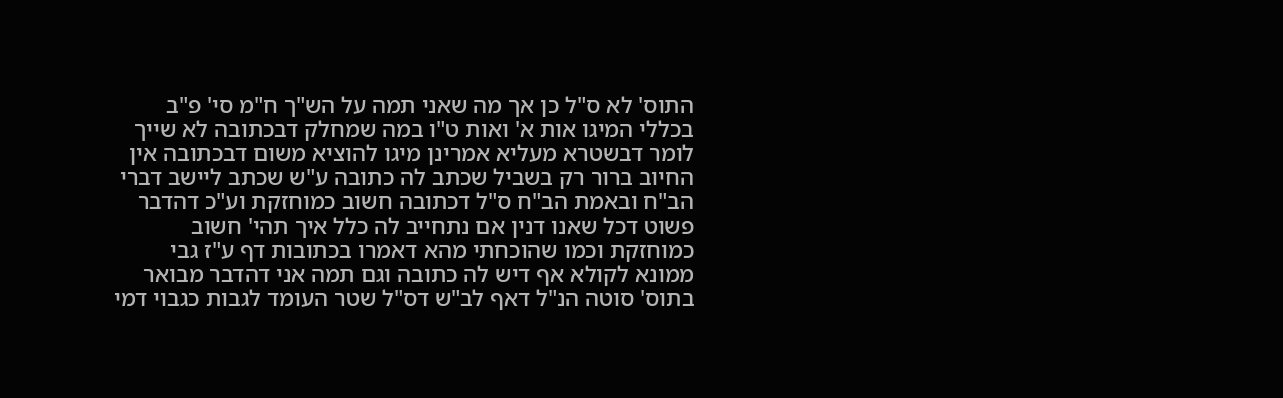התוס' לא ס"ל כן אך מה שאני תמה על הש"ך ח"מ סי' פ"ב בכללי המיגו אות א' ואות ט"ו במה שמחלק דבכתובה לא שייך לומר דבשטרא מעליא אמרינן מיגו להוציא משום דבכתובה אין החיוב ברור רק בשביל שכתב לה כתובה ע"ש שכתב ליישב דברי הב"ח ובאמת הב"ח ס"ל דכתובה חשוב כמוחזקת וע"כ דהדבר פשוט דכל שאנו דנין אם נתחייב לה כלל איך תהי' חשוב כמוחזקת וכמו שהוכחתי מהא דאמרו בכתובות דף ע"ז גבי ממונא לקולא אף דיש לה כתובה וגם תמה אני דהדבר מבואר בתוס' סוטה הנ"ל דאף לב"ש דס"ל שטר העומד לגבות כגבוי דמי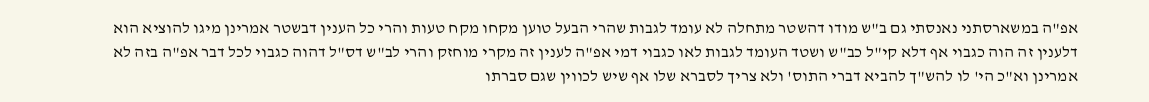אפ"ה במשארסתני נאנסתי גם ב"ש מודו דהשטר מתחלה לא עומד לגבות שהרי הבעל טוען מקחו מקח טעות והרי כל הענין דבשטר אמרינן מיגו להוציא הוא דלענין זה הוה כגבוי אף דלא קי"ל כב"ש ושטד העומד לגבות לאו כגבוי דמי אפ"ה לענין זה מקרי מוחזק והרי לב"ש דס"ל דהוה כגבוי לכל דבר אפ"ה בזה לא אמרינן וא"כ הי' לו להש"ך להביא דברי התוס' ולא צריך לסברא שלו אף שיש לכווין שגם סברתו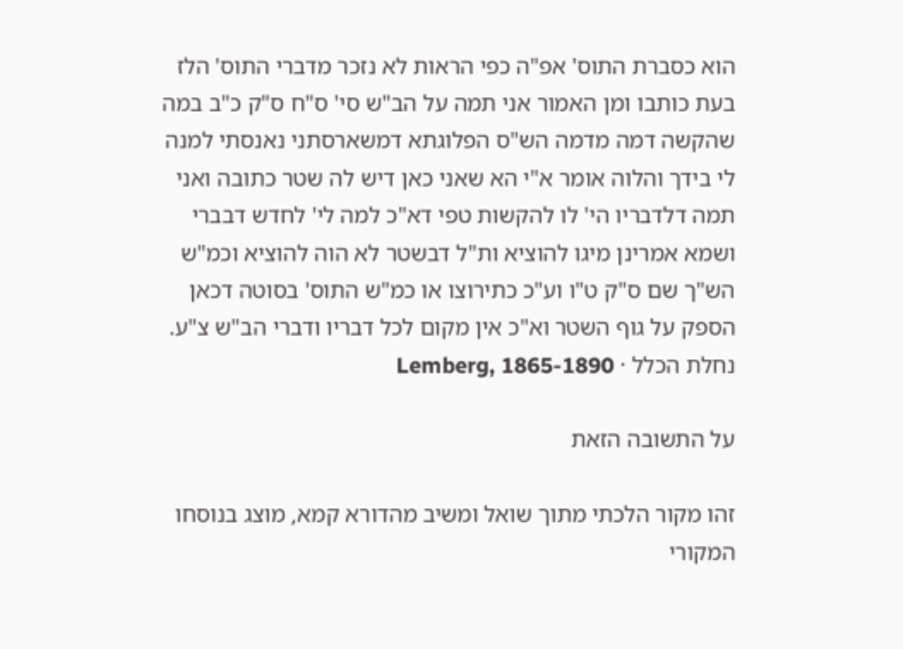הוא כסברת התוס' אפ"ה כפי הראות לא נזכר מדברי התוס' הלז בעת כותבו ומן האמור אני תמה על הב"ש סי' ס"ח ס"ק כ"ב במה שהקשה דמה מדמה הש"ס הפלוגתא דמשארסתני נאנסתי למנה לי בידך והלוה אומר א"י הא שאני כאן דיש לה שטר כתובה ואני תמה דלדבריו הי' לו להקשות טפי דא"כ למה לי' לחדש דבברי ושמא אמרינן מיגו להוציא ות"ל דבשטר לא הוה להוציא וכמ"ש הש"ך שם ס"ק ט"ו וע"כ כתירוצו או כמ"ש התוס' בסוטה דכאן הספק על גוף השטר וא"כ אין מקום לכל דבריו ודברי הב"ש צ"ע.
נחלת הכלל · Lemberg, 1865-1890

על התשובה הזאת

זהו מקור הלכתי מתוך שואל ומשיב מהדורא קמא, מוצג בנוסחו המקורי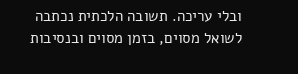ובלי עריכה. תשובה הלכתית נכתבה לשואל מסוים, בזמן מסוים ובנסיבות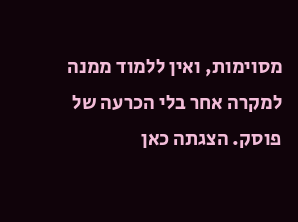מסוימות, ואין ללמוד ממנה למקרה אחר בלי הכרעה של פוסק. הצגתה כאן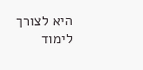היא לצורך לימוד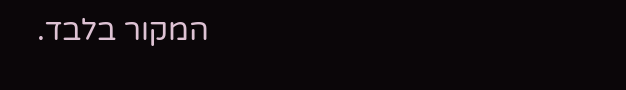המקור בלבד.